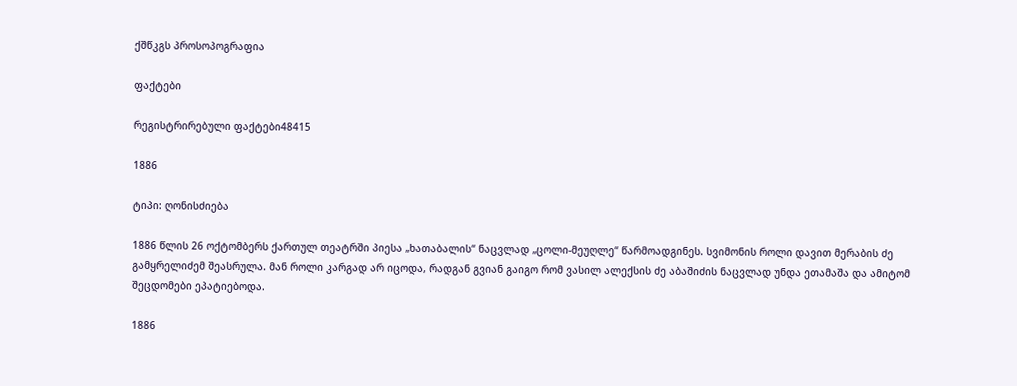ქშწკგს პროსოპოგრაფია

ფაქტები

რეგისტრირებული ფაქტები48415

1886

ტიპი: ღონისძიება

1886 წლის 26 ოქტომბერს ქართულ თეატრში პიესა „ხათაბალის“ ნაცვლად „ცოლი-მეუღლე“ წარმოადგინეს. სვიმონის როლი დავით მერაბის ძე გამყრელიძემ შეასრულა. მან როლი კარგად არ იცოდა, რადგან გვიან გაიგო რომ ვასილ ალექსის ძე აბაშიძის ნაცვლად უნდა ეთამაშა და ამიტომ შეცდომები ეპატიებოდა.

1886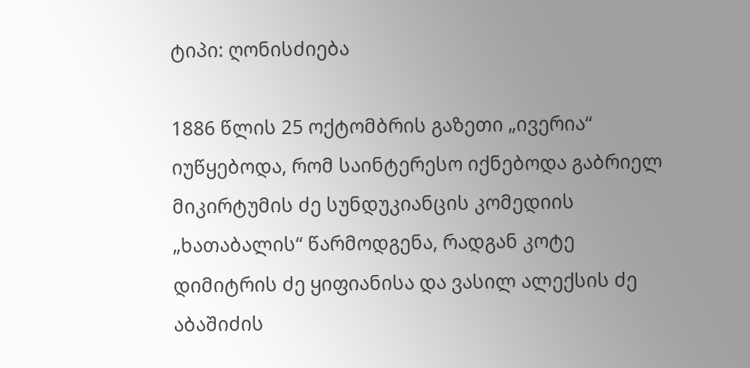ტიპი: ღონისძიება

1886 წლის 25 ოქტომბრის გაზეთი „ივერია“ იუწყებოდა, რომ საინტერესო იქნებოდა გაბრიელ მიკირტუმის ძე სუნდუკიანცის კომედიის „ხათაბალის“ წარმოდგენა, რადგან კოტე დიმიტრის ძე ყიფიანისა და ვასილ ალექსის ძე აბაშიძის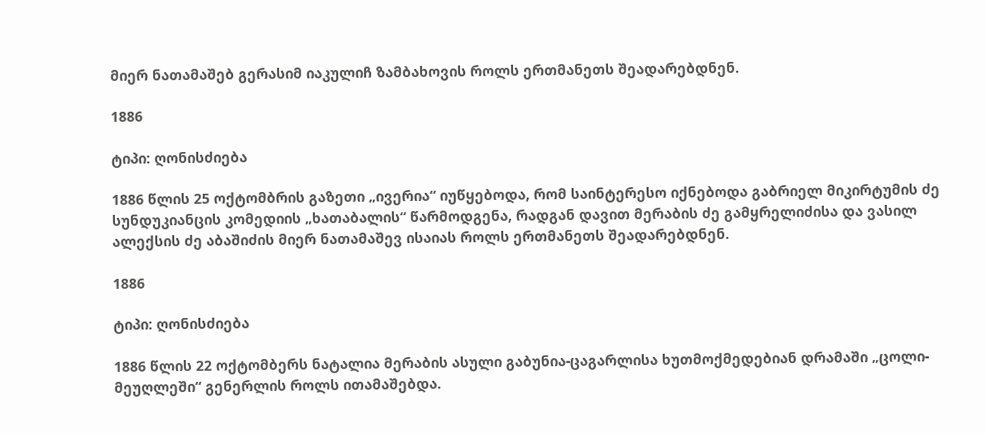მიერ ნათამაშებ გერასიმ იაკულიჩ ზამბახოვის როლს ერთმანეთს შეადარებდნენ.

1886

ტიპი: ღონისძიება

1886 წლის 25 ოქტომბრის გაზეთი „ივერია“ იუწყებოდა, რომ საინტერესო იქნებოდა გაბრიელ მიკირტუმის ძე სუნდუკიანცის კომედიის „ხათაბალის“ წარმოდგენა, რადგან დავით მერაბის ძე გამყრელიძისა და ვასილ ალექსის ძე აბაშიძის მიერ ნათამაშევ ისაიას როლს ერთმანეთს შეადარებდნენ.

1886

ტიპი: ღონისძიება

1886 წლის 22 ოქტომბერს ნატალია მერაბის ასული გაბუნია-ცაგარლისა ხუთმოქმედებიან დრამაში „ცოლი-მეუღლეში“ გენერლის როლს ითამაშებდა.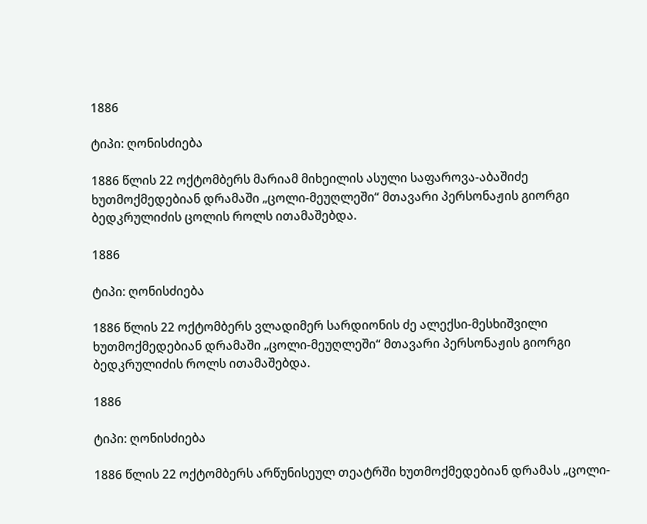1886

ტიპი: ღონისძიება

1886 წლის 22 ოქტომბერს მარიამ მიხეილის ასული საფაროვა-აბაშიძე ხუთმოქმედებიან დრამაში „ცოლი-მეუღლეში“ მთავარი პერსონაჟის გიორგი ბედკრულიძის ცოლის როლს ითამაშებდა.

1886

ტიპი: ღონისძიება

1886 წლის 22 ოქტომბერს ვლადიმერ სარდიონის ძე ალექსი-მესხიშვილი ხუთმოქმედებიან დრამაში „ცოლი-მეუღლეში“ მთავარი პერსონაჟის გიორგი ბედკრულიძის როლს ითამაშებდა.

1886

ტიპი: ღონისძიება

1886 წლის 22 ოქტომბერს არწუნისეულ თეატრში ხუთმოქმედებიან დრამას „ცოლი-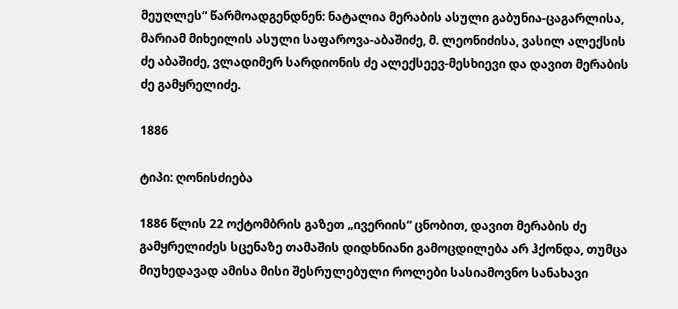მეუღლეს“ წარმოადგენდნენ: ნატალია მერაბის ასული გაბუნია-ცაგარლისა, მარიამ მიხეილის ასული საფაროვა-აბაშიძე, მ. ლეონიძისა, ვასილ ალექსის ძე აბაშიძე, ვლადიმერ სარდიონის ძე ალექსეევ-მესხიევი და დავით მერაბის ძე გამყრელიძე.

1886

ტიპი: ღონისძიება

1886 წლის 22 ოქტომბრის გაზეთ „ივერიის“ ცნობით, დავით მერაბის ძე გამყრელიძეს სცენაზე თამაშის დიდხნიანი გამოცდილება არ ჰქონდა, თუმცა მიუხედავად ამისა მისი შესრულებული როლები სასიამოვნო სანახავი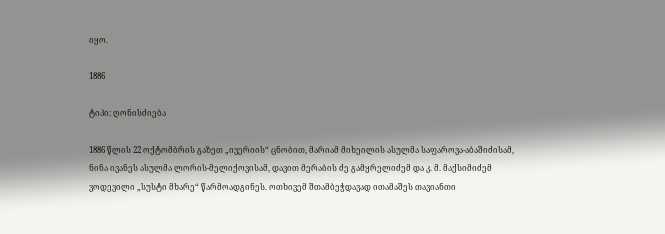იყო.

1886

ტიპი: ღონისძიება

1886 წლის 22 ოქტომბრის გაზეთ „ივერიის“ ცნობით, მარიამ მიხეილის ასულმა საფაროვა-აბაშიძისამ, ნინა ივანეს ასულმა ლორის-მელიქოვისამ, დავით მერაბის ძე გამყრელიძემ და კ. მ. მაქსიმიძემ ვოდევილი „სუსტი მხარე“ წარმოადგინეს. ოთხივემ შთამბეჭდავად ითამაშეს თავიანთი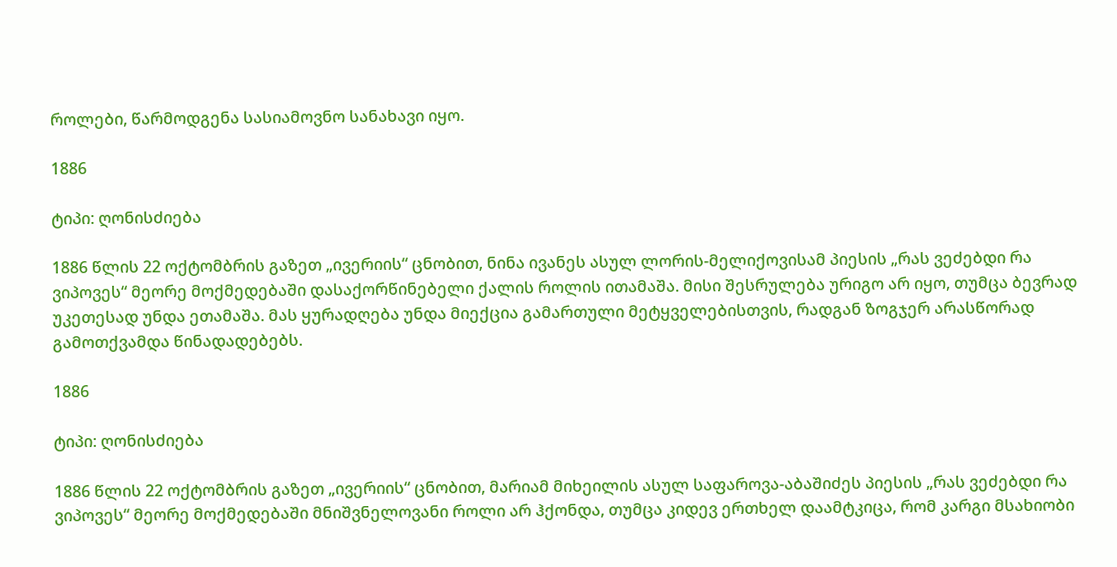როლები, წარმოდგენა სასიამოვნო სანახავი იყო.

1886

ტიპი: ღონისძიება

1886 წლის 22 ოქტომბრის გაზეთ „ივერიის“ ცნობით, ნინა ივანეს ასულ ლორის-მელიქოვისამ პიესის „რას ვეძებდი რა ვიპოვეს“ მეორე მოქმედებაში დასაქორწინებელი ქალის როლის ითამაშა. მისი შესრულება ურიგო არ იყო, თუმცა ბევრად უკეთესად უნდა ეთამაშა. მას ყურადღება უნდა მიექცია გამართული მეტყველებისთვის, რადგან ზოგჯერ არასწორად გამოთქვამდა წინადადებებს.

1886

ტიპი: ღონისძიება

1886 წლის 22 ოქტომბრის გაზეთ „ივერიის“ ცნობით, მარიამ მიხეილის ასულ საფაროვა-აბაშიძეს პიესის „რას ვეძებდი რა ვიპოვეს“ მეორე მოქმედებაში მნიშვნელოვანი როლი არ ჰქონდა, თუმცა კიდევ ერთხელ დაამტკიცა, რომ კარგი მსახიობი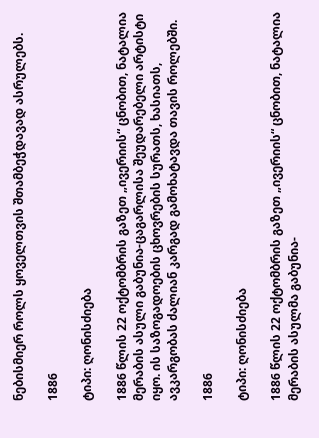ნებისმიერ როლს ყოველთვის შთამბეჭდავად ასრულებს.

1886

ტიპი: ღონისძიება

1886 წლის 22 ოქტომბრის გაზეთ „ივერიის“ ცნობით, ნატალია მერაბის ასული გაბუნია-ცაგარლისა შეუდარებელი არტისტი იყო. ის საზოგადოების ცხოვრების სურათს, ხასიათს, ავკარგობას ძალიან კარგად გამოხატავდა თავის როლებში.

1886

ტიპი: ღონისძიება

1886 წლის 22 ოქტომბრის გაზეთ „ივერიის“ ცნობით, ნატალია მერაბის ასულმა გაბუნია-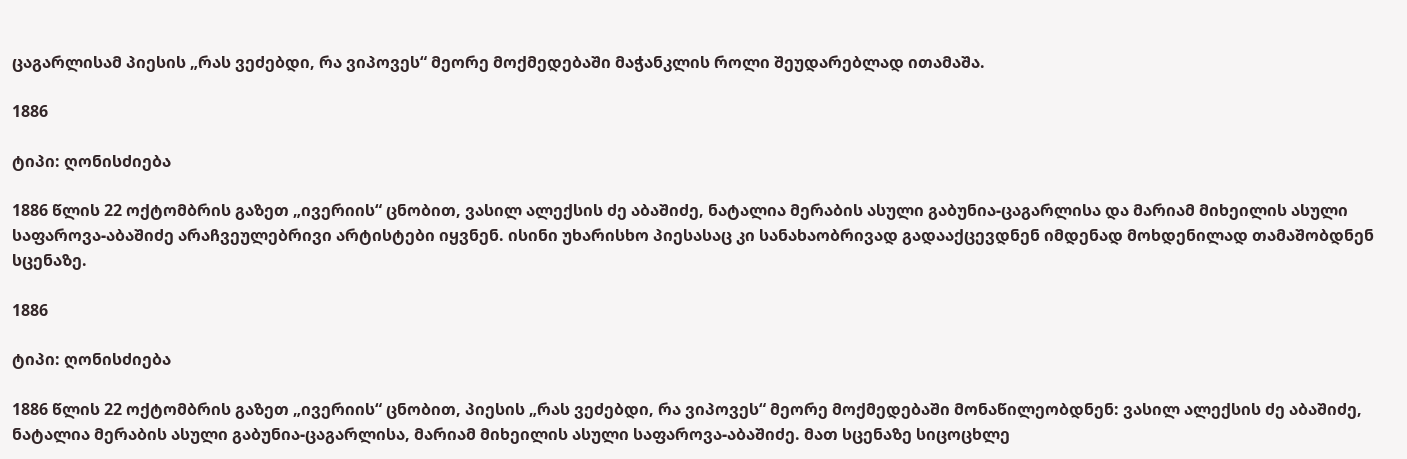ცაგარლისამ პიესის „რას ვეძებდი, რა ვიპოვეს“ მეორე მოქმედებაში მაჭანკლის როლი შეუდარებლად ითამაშა.

1886

ტიპი: ღონისძიება

1886 წლის 22 ოქტომბრის გაზეთ „ივერიის“ ცნობით, ვასილ ალექსის ძე აბაშიძე, ნატალია მერაბის ასული გაბუნია-ცაგარლისა და მარიამ მიხეილის ასული საფაროვა-აბაშიძე არაჩვეულებრივი არტისტები იყვნენ. ისინი უხარისხო პიესასაც კი სანახაობრივად გადააქცევდნენ იმდენად მოხდენილად თამაშობდნენ სცენაზე.

1886

ტიპი: ღონისძიება

1886 წლის 22 ოქტომბრის გაზეთ „ივერიის“ ცნობით, პიესის „რას ვეძებდი, რა ვიპოვეს“ მეორე მოქმედებაში მონაწილეობდნენ: ვასილ ალექსის ძე აბაშიძე, ნატალია მერაბის ასული გაბუნია-ცაგარლისა, მარიამ მიხეილის ასული საფაროვა-აბაშიძე. მათ სცენაზე სიცოცხლე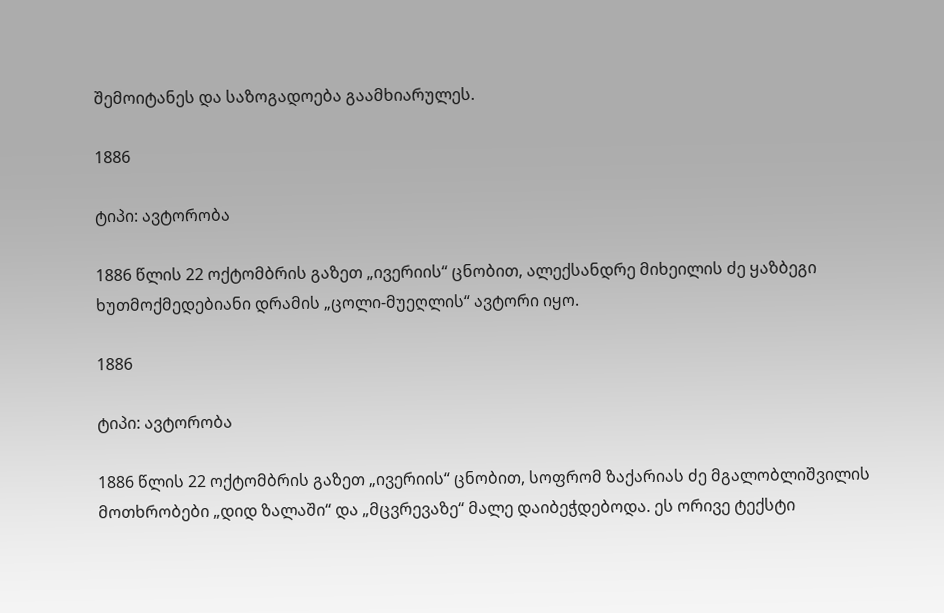შემოიტანეს და საზოგადოება გაამხიარულეს.

1886

ტიპი: ავტორობა

1886 წლის 22 ოქტომბრის გაზეთ „ივერიის“ ცნობით, ალექსანდრე მიხეილის ძე ყაზბეგი ხუთმოქმედებიანი დრამის „ცოლი-მუეღლის“ ავტორი იყო.

1886

ტიპი: ავტორობა

1886 წლის 22 ოქტომბრის გაზეთ „ივერიის“ ცნობით, სოფრომ ზაქარიას ძე მგალობლიშვილის მოთხრობები „დიდ ზალაში“ და „მცვრევაზე“ მალე დაიბეჭდებოდა. ეს ორივე ტექსტი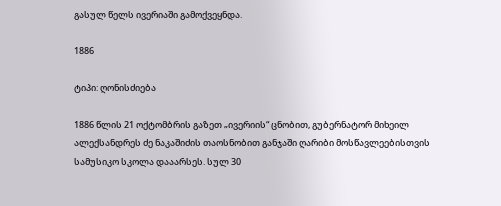გასულ წელს ივერიაში გამოქვეყნდა.

1886

ტიპი: ღონისძიება

1886 წლის 21 ოქტომბრის გაზეთ „ივერიის“ ცნობით, გუბერნატორ მიხეილ ალექსანდრეს ძე ნაკაშიძის თაოსნობით განჯაში ღარიბი მოსწავლეებისთვის სამუსიკო სკოლა დააარსეს. სულ 30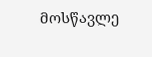მოსწავლე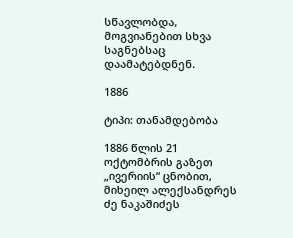სწავლობდა, მოგვიანებით სხვა საგნებსაც დაამატებდნენ.

1886

ტიპი: თანამდებობა

1886 წლის 21 ოქტომბრის გაზეთ „ივერიის“ ცნობით, მიხეილ ალექსანდრეს ძე ნაკაშიძეს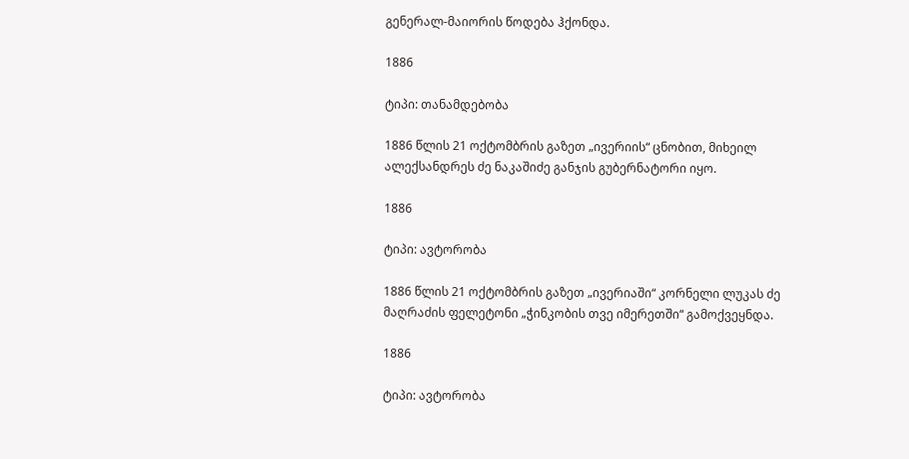გენერალ-მაიორის წოდება ჰქონდა.

1886

ტიპი: თანამდებობა

1886 წლის 21 ოქტომბრის გაზეთ „ივერიის“ ცნობით, მიხეილ ალექსანდრეს ძე ნაკაშიძე განჯის გუბერნატორი იყო.

1886

ტიპი: ავტორობა

1886 წლის 21 ოქტომბრის გაზეთ „ივერიაში“ კორნელი ლუკას ძე მაღრაძის ფელეტონი „ჭინკობის თვე იმერეთში“ გამოქვეყნდა.

1886

ტიპი: ავტორობა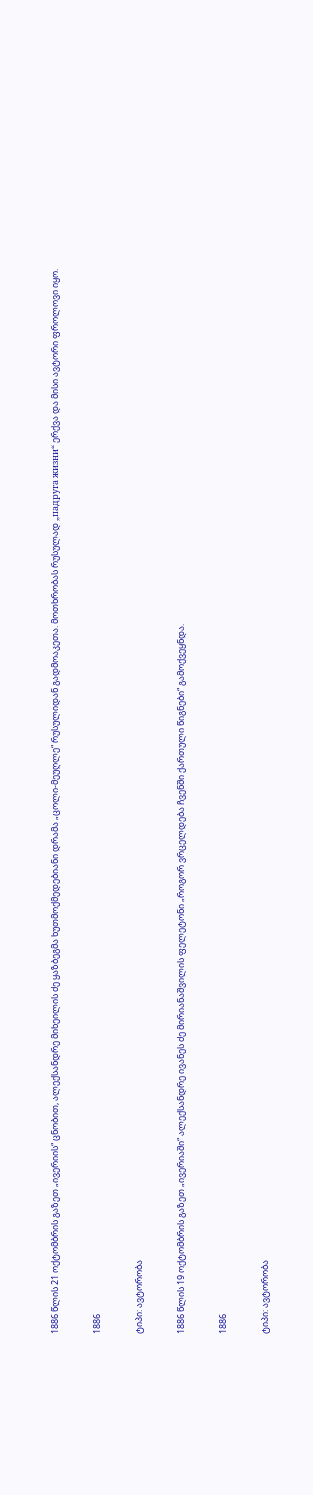1886 წლის 21 ოქტომბრის გაზეთ „ივერიის“ ცნობით, ალექსანდრე მიხეილის ძე ყაზბეგმა ხუთმოქმედებიანი დრამა „ცოლი-მეუღლე“ რუსულიდან გადმოაკეთა. მოთხრობას რუსულად „падруга жизни“ ერქვა და მისი ავტორი ფროლოვი იყო.

1886

ტიპი: ავტორობა

1886 წლის 19 ოქტომბრის გაზეთ „ივერიაში“ ალექსანდრე ივანეს ძე მირიანაშვილის ფელეტონი „როგორ ვრცელდება ჩვენში ქართული წიგნები“ გამოქვეყნდა.

1886

ტიპი: ავტორობა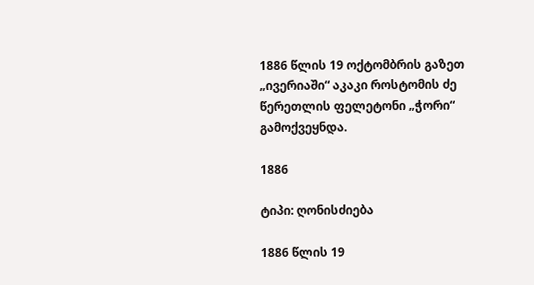1886 წლის 19 ოქტომბრის გაზეთ „ივერიაში“ აკაკი როსტომის ძე წერეთლის ფელეტონი „ჭორი“ გამოქვეყნდა.

1886

ტიპი: ღონისძიება

1886 წლის 19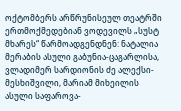ოქტომბერს არწრუნისეულ თეატრში ერთმოქმედებიან ვოდევილს „სუსტ მხარეს“ წარმოადგენდნენ: ნატალია მერაბის ასული გაბუნია-ცაგარლისა, ვლადიმერ სარდიონის ძე ალექსი-მესხიშვილი, მარიამ მიხეილის ასული საფაროვა-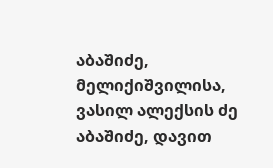აბაშიძე, მელიქიშვილისა, ვასილ ალექსის ძე აბაშიძე, დავით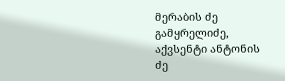მერაბის ძე გამყრელიძე, აქვსენტი ანტონის ძე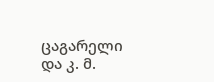ცაგარელი და კ. მ.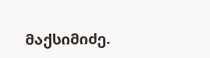მაქსიმიძე.